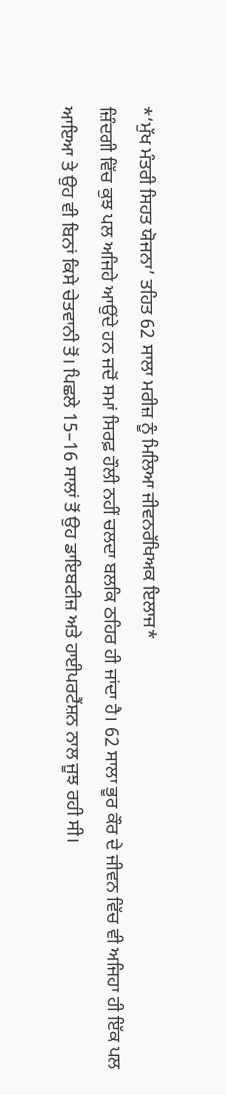*‘ਮੁੱਖ ਮੰਤਰੀ ਸਿਹਤ ਯੋਜਨਾ’ ਤਹਿਤ 62 ਸਾਲਾ ਮਰੀਜ਼ ਨੂੰ ਮਿਲਿਆ ਜੀਵਨਰੱਖਿਅਕ ਇਲਾਜ*
ਜ਼ਿੰਦਗੀ ਵਿੱਚ ਕੁਝ ਪਲ ਅਜਿਹੇ ਆਉਂਦੇ ਹਨ ਜਦੋਂ ਸਮਾਂ ਸਿਰਫ਼ ਹੌਲੀ ਨਹੀਂ ਚਲਦਾ ਬਲਕਿ ਠਹਿਰ ਹੀ ਜਾਂਦਾ ਹੈ। 62 ਸਾਲਾ ਭੂਰ ਕੌਰ ਦੇ ਜੀਵਨ ਵਿੱਚ ਵੀ ਅਜਿਹਾ ਹੀ ਇੱਕ ਪਲ ਆਇਆ ਤੇ ਉਹ ਵੀ ਬਿਨਾਂ ਕਿਸੇ ਚੇਤਵਾਨੀ ਤੋਂ। ਪਿਛਲੇ 15–16 ਸਾਲਾਂ ਤੋਂ ਉਹ ਡਾਇਬਟੀਜ਼ ਅਤੇ ਹਾਈਪਰਟੈਂਸ਼ਨ ਨਾਲ ਜੂਝ ਰਹੀ ਸੀ।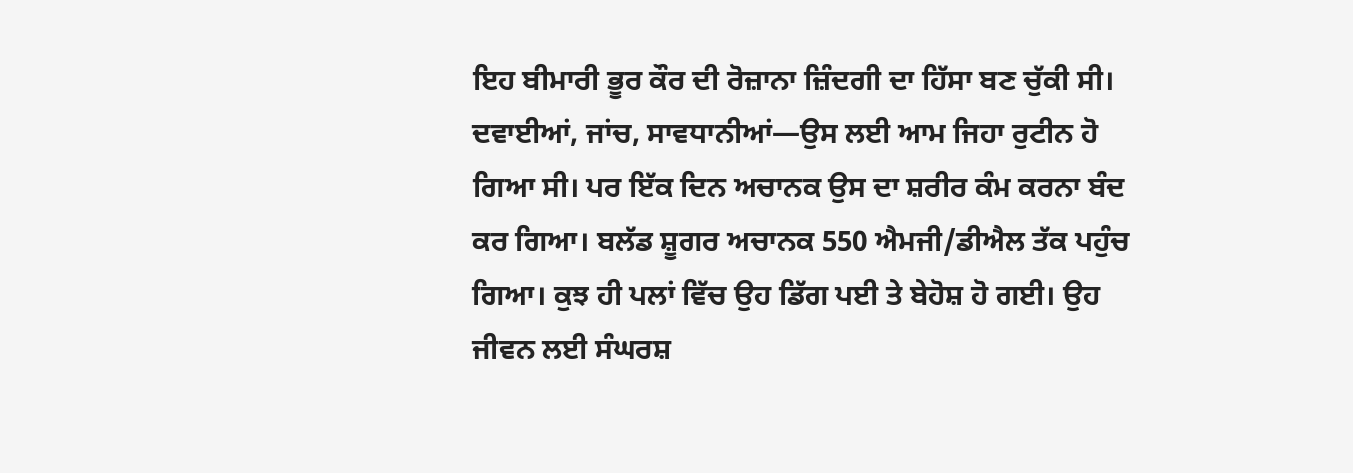ਇਹ ਬੀਮਾਰੀ ਭੂਰ ਕੌਰ ਦੀ ਰੋਜ਼ਾਨਾ ਜ਼ਿੰਦਗੀ ਦਾ ਹਿੱਸਾ ਬਣ ਚੁੱਕੀ ਸੀ।
ਦਵਾਈਆਂ, ਜਾਂਚ, ਸਾਵਧਾਨੀਆਂ—ਉਸ ਲਈ ਆਮ ਜਿਹਾ ਰੁਟੀਨ ਹੋ ਗਿਆ ਸੀ। ਪਰ ਇੱਕ ਦਿਨ ਅਚਾਨਕ ਉਸ ਦਾ ਸ਼ਰੀਰ ਕੰਮ ਕਰਨਾ ਬੰਦ ਕਰ ਗਿਆ। ਬਲੱਡ ਸ਼ੂਗਰ ਅਚਾਨਕ 550 ਐਮਜੀ/ਡੀਐਲ ਤੱਕ ਪਹੁੰਚ ਗਿਆ। ਕੁਝ ਹੀ ਪਲਾਂ ਵਿੱਚ ਉਹ ਡਿੱਗ ਪਈ ਤੇ ਬੇਹੋਸ਼ ਹੋ ਗਈ। ਉਹ ਜੀਵਨ ਲਈ ਸੰਘਰਸ਼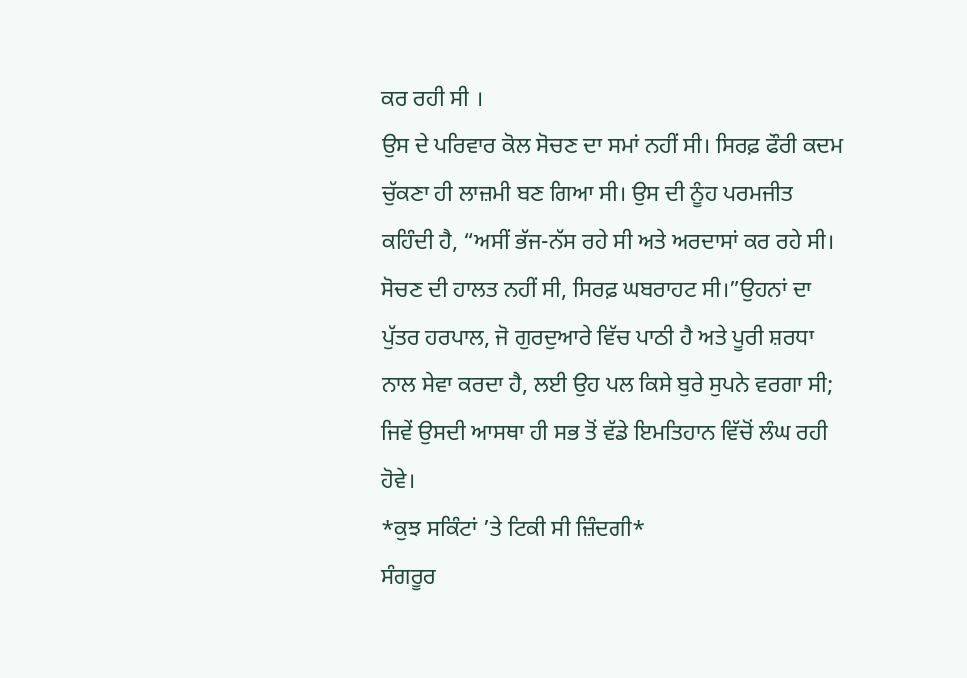ਕਰ ਰਹੀ ਸੀ ।
ਉਸ ਦੇ ਪਰਿਵਾਰ ਕੋਲ ਸੋਚਣ ਦਾ ਸਮਾਂ ਨਹੀਂ ਸੀ। ਸਿਰਫ਼ ਫੌਰੀ ਕਦਮ ਚੁੱਕਣਾ ਹੀ ਲਾਜ਼ਮੀ ਬਣ ਗਿਆ ਸੀ। ਉਸ ਦੀ ਨੂੰਹ ਪਰਮਜੀਤ ਕਹਿੰਦੀ ਹੈ, “ਅਸੀਂ ਭੱਜ-ਨੱਸ ਰਹੇ ਸੀ ਅਤੇ ਅਰਦਾਸਾਂ ਕਰ ਰਹੇ ਸੀ। ਸੋਚਣ ਦੀ ਹਾਲਤ ਨਹੀਂ ਸੀ, ਸਿਰਫ਼ ਘਬਰਾਹਟ ਸੀ।”ਉਹਨਾਂ ਦਾ ਪੁੱਤਰ ਹਰਪਾਲ, ਜੋ ਗੁਰਦੁਆਰੇ ਵਿੱਚ ਪਾਠੀ ਹੈ ਅਤੇ ਪੂਰੀ ਸ਼ਰਧਾ ਨਾਲ ਸੇਵਾ ਕਰਦਾ ਹੈ, ਲਈ ਉਹ ਪਲ ਕਿਸੇ ਬੁਰੇ ਸੁਪਨੇ ਵਰਗਾ ਸੀ; ਜਿਵੇਂ ਉਸਦੀ ਆਸਥਾ ਹੀ ਸਭ ਤੋਂ ਵੱਡੇ ਇਮਤਿਹਾਨ ਵਿੱਚੋਂ ਲੰਘ ਰਹੀ ਹੋਵੇ।
*ਕੁਝ ਸਕਿੰਟਾਂ ’ਤੇ ਟਿਕੀ ਸੀ ਜ਼ਿੰਦਗੀ*
ਸੰਗਰੂਰ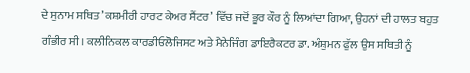ਦੇ ਸੁਨਾਮ ਸਥਿਤ ’ਕਸ਼ਮੀਰੀ ਹਾਰਟ ਕੇਅਰ ਸੈਂਟਰ’ ਵਿੱਚ ਜਦੋਂ ਭੂਰ ਕੌਰ ਨੂੰ ਲਿਆਂਦਾ ਗਿਆ, ਉਹਨਾਂ ਦੀ ਹਾਲਤ ਬਹੁਤ ਗੰਭੀਰ ਸੀ। ਕਲੀਨਿਕਲ ਕਾਰਡੀਓਲੋਜਿਸਟ ਅਤੇ ਮੈਨੇਜਿੰਗ ਡਾਇਰੈਕਟਰ ਡਾ. ਅੰਸ਼ੁਮਨ ਫੁੱਲ ਉਸ ਸਥਿਤੀ ਨੂੰ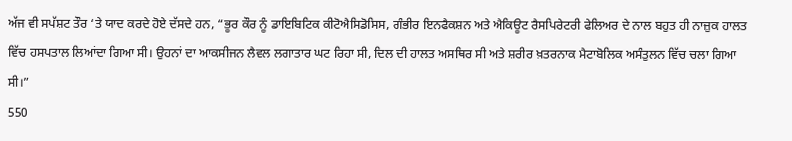ਅੱਜ ਵੀ ਸਪੱਸ਼ਟ ਤੌਰ ‘ਤੇ ਯਾਦ ਕਰਦੇ ਹੋਏ ਦੱਸਦੇ ਹਨ, “ਭੂਰ ਕੌਰ ਨੂੰ ਡਾਇਬਿਟਿਕ ਕੀਟੋਐਸਿਡੋਸਿਸ, ਗੰਭੀਰ ਇਨਫੈਕਸ਼ਨ ਅਤੇ ਐਕਿਊਟ ਰੈਸਪਿਰੇਟਰੀ ਫੇਲਿਅਰ ਦੇ ਨਾਲ ਬਹੁਤ ਹੀ ਨਾਜ਼ੁਕ ਹਾਲਤ ਵਿੱਚ ਹਸਪਤਾਲ ਲਿਆਂਦਾ ਗਿਆ ਸੀ। ਉਹਨਾਂ ਦਾ ਆਕਸੀਜਨ ਲੈਵਲ ਲਗਾਤਾਰ ਘਟ ਰਿਹਾ ਸੀ, ਦਿਲ ਦੀ ਹਾਲਤ ਅਸਥਿਰ ਸੀ ਅਤੇ ਸ਼ਰੀਰ ਖ਼ਤਰਨਾਕ ਮੈਟਾਬੋਲਿਕ ਅਸੰਤੁਲਨ ਵਿੱਚ ਚਲਾ ਗਿਆ ਸੀ।”
550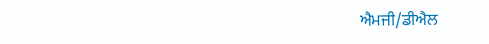ਐਮਜੀ/ਡੀਐਲ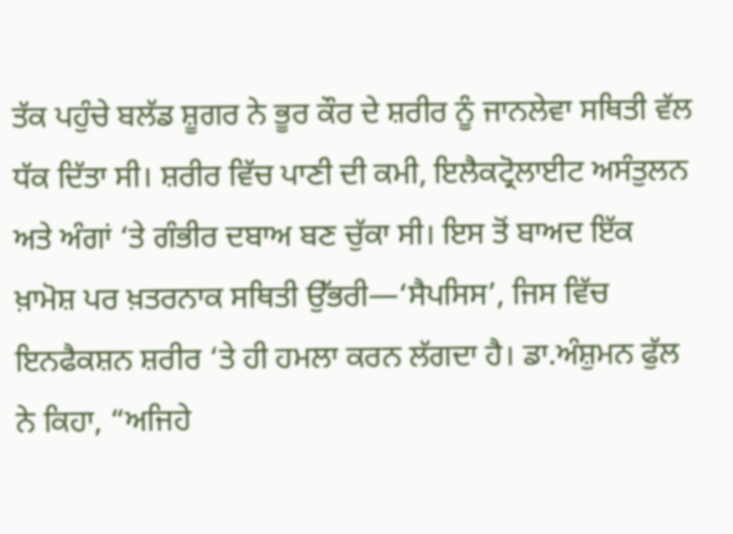ਤੱਕ ਪਹੁੰਚੇ ਬਲੱਡ ਸ਼ੂਗਰ ਨੇ ਭੂਰ ਕੌਰ ਦੇ ਸ਼ਰੀਰ ਨੂੰ ਜਾਨਲੇਵਾ ਸਥਿਤੀ ਵੱਲ ਧੱਕ ਦਿੱਤਾ ਸੀ। ਸ਼ਰੀਰ ਵਿੱਚ ਪਾਣੀ ਦੀ ਕਮੀ, ਇਲੈਕਟ੍ਰੋਲਾਈਟ ਅਸੰਤੁਲਨ ਅਤੇ ਅੰਗਾਂ ‘ਤੇ ਗੰਭੀਰ ਦਬਾਅ ਬਣ ਚੁੱਕਾ ਸੀ। ਇਸ ਤੋਂ ਬਾਅਦ ਇੱਕ ਖ਼ਾਮੋਸ਼ ਪਰ ਖ਼ਤਰਨਾਕ ਸਥਿਤੀ ਉੱਭਰੀ—‘ਸੈਪਸਿਸ’, ਜਿਸ ਵਿੱਚ ਇਨਫੈਕਸ਼ਨ ਸ਼ਰੀਰ ‘ਤੇ ਹੀ ਹਮਲਾ ਕਰਨ ਲੱਗਦਾ ਹੈ। ਡਾ.ਅੰਸ਼ੁਮਨ ਫੁੱਲ ਨੇ ਕਿਹਾ, “ਅਜਿਹੇ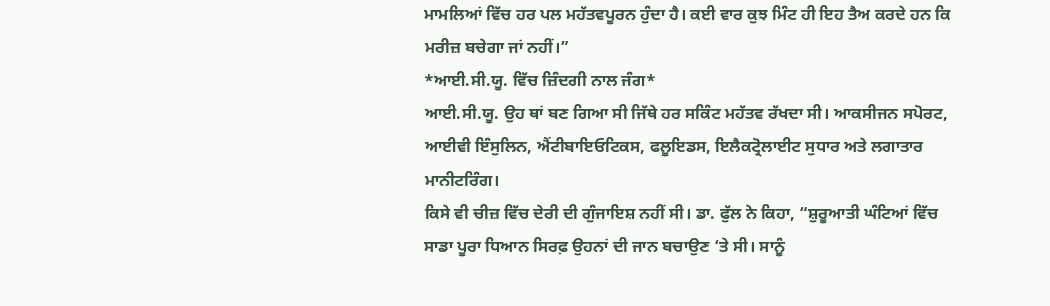ਮਾਮਲਿਆਂ ਵਿੱਚ ਹਰ ਪਲ ਮਹੱਤਵਪੂਰਨ ਹੁੰਦਾ ਹੈ। ਕਈ ਵਾਰ ਕੁਝ ਮਿੰਟ ਹੀ ਇਹ ਤੈਅ ਕਰਦੇ ਹਨ ਕਿ ਮਰੀਜ਼ ਬਚੇਗਾ ਜਾਂ ਨਹੀਂ।”
*ਆਈ.ਸੀ.ਯੂ. ਵਿੱਚ ਜ਼ਿੰਦਗੀ ਨਾਲ ਜੰਗ*
ਆਈ.ਸੀ.ਯੂ. ਉਹ ਥਾਂ ਬਣ ਗਿਆ ਸੀ ਜਿੱਥੇ ਹਰ ਸਕਿੰਟ ਮਹੱਤਵ ਰੱਖਦਾ ਸੀ। ਆਕਸੀਜਨ ਸਪੋਰਟ, ਆਈਵੀ ਇੰਸੁਲਿਨ, ਐਂਟੀਬਾਇਓਟਿਕਸ, ਫਲੂਇਡਸ, ਇਲੈਕਟ੍ਰੋਲਾਈਟ ਸੁਧਾਰ ਅਤੇ ਲਗਾਤਾਰ ਮਾਨੀਟਰਿੰਗ।
ਕਿਸੇ ਵੀ ਚੀਜ਼ ਵਿੱਚ ਦੇਰੀ ਦੀ ਗੁੰਜਾਇਸ਼ ਨਹੀਂ ਸੀ। ਡਾ. ਫੁੱਲ ਨੇ ਕਿਹਾ, “ਸ਼ੁਰੂਆਤੀ ਘੰਟਿਆਂ ਵਿੱਚ ਸਾਡਾ ਪੂਰਾ ਧਿਆਨ ਸਿਰਫ਼ ਉਹਨਾਂ ਦੀ ਜਾਨ ਬਚਾਉਣ ‘ਤੇ ਸੀ। ਸਾਨੂੰ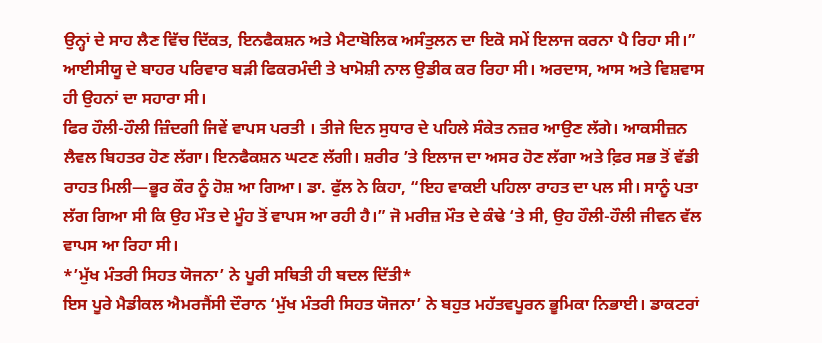ਉਨ੍ਹਾਂ ਦੇ ਸਾਹ ਲੈਣ ਵਿੱਚ ਦਿੱਕਤ, ਇਨਫੈਕਸ਼ਨ ਅਤੇ ਮੈਟਾਬੋਲਿਕ ਅਸੰਤੁਲਨ ਦਾ ਇਕੋ ਸਮੇਂ ਇਲਾਜ ਕਰਨਾ ਪੈ ਰਿਹਾ ਸੀ।” ਆਈਸੀਯੂ ਦੇ ਬਾਹਰ ਪਰਿਵਾਰ ਬੜੀ ਫਿਕਰਮੰਦੀ ਤੇ ਖਾਮੋਸ਼ੀ ਨਾਲ ਉਡੀਕ ਕਰ ਰਿਹਾ ਸੀ। ਅਰਦਾਸ, ਆਸ ਅਤੇ ਵਿਸ਼ਵਾਸ ਹੀ ਉਹਨਾਂ ਦਾ ਸਹਾਰਾ ਸੀ।
ਫਿਰ ਹੌਲੀ-ਹੌਲੀ ਜ਼ਿੰਦਗੀ ਜਿਵੇਂ ਵਾਪਸ ਪਰਤੀ । ਤੀਜੇ ਦਿਨ ਸੁਧਾਰ ਦੇ ਪਹਿਲੇ ਸੰਕੇਤ ਨਜ਼ਰ ਆਉਣ ਲੱਗੇ। ਆਕਸੀਜ਼ਨ ਲੈਵਲ ਬਿਹਤਰ ਹੋਣ ਲੱਗਾ। ਇਨਫੈਕਸ਼ਨ ਘਟਣ ਲੱਗੀ। ਸ਼ਰੀਰ ’ਤੇ ਇਲਾਜ ਦਾ ਅਸਰ ਹੋਣ ਲੱਗਾ ਅਤੇ ਫ਼ਿਰ ਸਭ ਤੋਂ ਵੱਡੀ ਰਾਹਤ ਮਿਲੀ—ਭੂਰ ਕੌਰ ਨੂੰ ਹੋਸ਼ ਆ ਗਿਆ। ਡਾ. ਫੁੱਲ ਨੇ ਕਿਹਾ, “ਇਹ ਵਾਕਈ ਪਹਿਲਾ ਰਾਹਤ ਦਾ ਪਲ ਸੀ। ਸਾਨੂੰ ਪਤਾ ਲੱਗ ਗਿਆ ਸੀ ਕਿ ਉਹ ਮੌਤ ਦੇ ਮੂੰਹ ਤੋਂ ਵਾਪਸ ਆ ਰਹੀ ਹੈ।” ਜੋ ਮਰੀਜ਼ ਮੌਤ ਦੇ ਕੰਢੇ ‘ਤੇ ਸੀ, ਉਹ ਹੌਲੀ-ਹੌਲੀ ਜੀਵਨ ਵੱਲ ਵਾਪਸ ਆ ਰਿਹਾ ਸੀ।
*’ਮੁੱਖ ਮੰਤਰੀ ਸਿਹਤ ਯੋਜਨਾ’ ਨੇ ਪੂਰੀ ਸਥਿਤੀ ਹੀ ਬਦਲ ਦਿੱਤੀ*
ਇਸ ਪੂਰੇ ਮੈਡੀਕਲ ਐਮਰਜੈਂਸੀ ਦੌਰਾਨ ‘ਮੁੱਖ ਮੰਤਰੀ ਸਿਹਤ ਯੋਜਨਾ’ ਨੇ ਬਹੁਤ ਮਹੱਤਵਪੂਰਨ ਭੂਮਿਕਾ ਨਿਭਾਈ। ਡਾਕਟਰਾਂ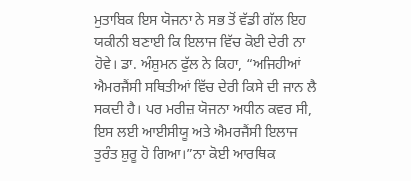ਮੁਤਾਬਿਕ ਇਸ ਯੋਜਨਾ ਨੇ ਸਭ ਤੋਂ ਵੱਡੀ ਗੱਲ ਇਹ ਯਕੀਨੀ ਬਣਾਈ ਕਿ ਇਲਾਜ ਵਿੱਚ ਕੋਈ ਦੇਰੀ ਨਾ ਹੋਵੇ। ਡਾ. ਅੰਸ਼ੁਮਨ ਫੁੱਲ ਨੇ ਕਿਹਾ, “ਅਜਿਹੀਆਂ ਐਮਰਜੈਂਸੀ ਸਥਿਤੀਆਂ ਵਿੱਚ ਦੇਰੀ ਕਿਸੇ ਦੀ ਜਾਨ ਲੈ ਸਕਦੀ ਹੈ। ਪਰ ਮਰੀਜ਼ ਯੋਜਨਾ ਅਧੀਨ ਕਵਰ ਸੀ, ਇਸ ਲਈ ਆਈਸੀਯੂ ਅਤੇ ਐਮਰਜੈਂਸੀ ਇਲਾਜ ਤੁਰੰਤ ਸ਼ੁਰੂ ਹੋ ਗਿਆ।”ਨਾ ਕੋਈ ਆਰਥਿਕ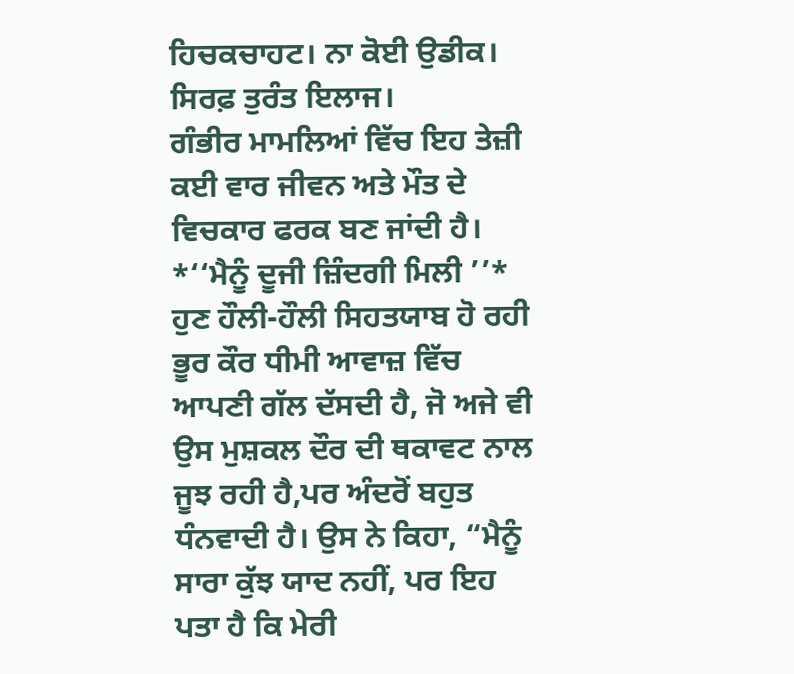ਹਿਚਕਚਾਹਟ। ਨਾ ਕੋਈ ਉਡੀਕ। ਸਿਰਫ਼ ਤੁਰੰਤ ਇਲਾਜ।
ਗੰਭੀਰ ਮਾਮਲਿਆਂ ਵਿੱਚ ਇਹ ਤੇਜ਼ੀ ਕਈ ਵਾਰ ਜੀਵਨ ਅਤੇ ਮੌਤ ਦੇ ਵਿਚਕਾਰ ਫਰਕ ਬਣ ਜਾਂਦੀ ਹੈ।
*‘‘ਮੈਨੂੰ ਦੂਜੀ ਜ਼ਿੰਦਗੀ ਮਿਲੀ ’’*
ਹੁਣ ਹੌਲੀ-ਹੌਲੀ ਸਿਹਤਯਾਬ ਹੋ ਰਹੀ ਭੂਰ ਕੌਰ ਧੀਮੀ ਆਵਾਜ਼ ਵਿੱਚ ਆਪਣੀ ਗੱਲ ਦੱਸਦੀ ਹੈ, ਜੋ ਅਜੇ ਵੀ ਉਸ ਮੁਸ਼ਕਲ ਦੌਰ ਦੀ ਥਕਾਵਟ ਨਾਲ ਜੂਝ ਰਹੀ ਹੈ,ਪਰ ਅੰਦਰੋਂ ਬਹੁਤ ਧੰਨਵਾਦੀ ਹੈ। ਉਸ ਨੇ ਕਿਹਾ, “ਮੈਨੂੰ ਸਾਰਾ ਕੁੱਝ ਯਾਦ ਨਹੀਂ, ਪਰ ਇਹ ਪਤਾ ਹੈ ਕਿ ਮੇਰੀ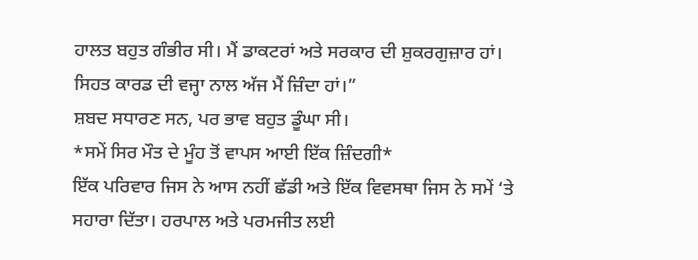ਹਾਲਤ ਬਹੁਤ ਗੰਭੀਰ ਸੀ। ਮੈਂ ਡਾਕਟਰਾਂ ਅਤੇ ਸਰਕਾਰ ਦੀ ਸ਼ੁਕਰਗੁਜ਼ਾਰ ਹਾਂ। ਸਿਹਤ ਕਾਰਡ ਦੀ ਵਜ੍ਹਾ ਨਾਲ ਅੱਜ ਮੈਂ ਜ਼ਿੰਦਾ ਹਾਂ।”
ਸ਼ਬਦ ਸਧਾਰਣ ਸਨ, ਪਰ ਭਾਵ ਬਹੁਤ ਡੂੰਘਾ ਸੀ।
*ਸਮੇਂ ਸਿਰ ਮੌਤ ਦੇ ਮੂੰਹ ਤੋਂ ਵਾਪਸ ਆਈ ਇੱਕ ਜ਼ਿੰਦਗੀ*
ਇੱਕ ਪਰਿਵਾਰ ਜਿਸ ਨੇ ਆਸ ਨਹੀਂ ਛੱਡੀ ਅਤੇ ਇੱਕ ਵਿਵਸਥਾ ਜਿਸ ਨੇ ਸਮੇਂ ‘ਤੇ ਸਹਾਰਾ ਦਿੱਤਾ। ਹਰਪਾਲ ਅਤੇ ਪਰਮਜੀਤ ਲਈ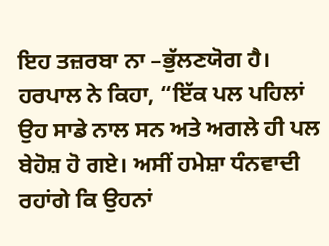ਇਹ ਤਜ਼ਰਬਾ ਨਾ –ਭੁੱਲਣਯੋਗ ਹੈ। ਹਰਪਾਲ ਨੇ ਕਿਹਾ, “ਇੱਕ ਪਲ ਪਹਿਲਾਂ ਉਹ ਸਾਡੇ ਨਾਲ ਸਨ ਅਤੇ ਅਗਲੇ ਹੀ ਪਲ ਬੇਹੋਸ਼ ਹੋ ਗਏ। ਅਸੀਂ ਹਮੇਸ਼ਾ ਧੰਨਵਾਦੀ ਰਹਾਂਗੇ ਕਿ ਉਹਨਾਂ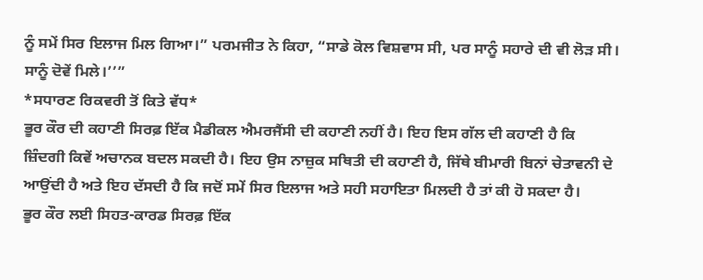ਨੂੰ ਸਮੇਂ ਸਿਰ ਇਲਾਜ ਮਿਲ ਗਿਆ।” ਪਰਮਜੀਤ ਨੇ ਕਿਹਾ, “ਸਾਡੇ ਕੋਲ ਵਿਸ਼ਵਾਸ ਸੀ, ਪਰ ਸਾਨੂੰ ਸਹਾਰੇ ਦੀ ਵੀ ਲੋੜ ਸੀ। ਸਾਨੂੰ ਦੋਵੇਂ ਮਿਲੇ।’’”
*ਸਧਾਰਣ ਰਿਕਵਰੀ ਤੋਂ ਕਿਤੇ ਵੱਧ*
ਭੂਰ ਕੌਰ ਦੀ ਕਹਾਣੀ ਸਿਰਫ਼ ਇੱਕ ਮੈਡੀਕਲ ਐਮਰਜੈਂਸੀ ਦੀ ਕਹਾਣੀ ਨਹੀਂ ਹੈ। ਇਹ ਇਸ ਗੱਲ ਦੀ ਕਹਾਣੀ ਹੈ ਕਿ ਜ਼ਿੰਦਗੀ ਕਿਵੇਂ ਅਚਾਨਕ ਬਦਲ ਸਕਦੀ ਹੈ। ਇਹ ਉਸ ਨਾਜ਼ੁਕ ਸਥਿਤੀ ਦੀ ਕਹਾਣੀ ਹੈ, ਜਿੱਥੇ ਬੀਮਾਰੀ ਬਿਨਾਂ ਚੇਤਾਵਨੀ ਦੇ ਆਉਂਦੀ ਹੈ ਅਤੇ ਇਹ ਦੱਸਦੀ ਹੈ ਕਿ ਜਦੋਂ ਸਮੇਂ ਸਿਰ ਇਲਾਜ ਅਤੇ ਸਹੀ ਸਹਾਇਤਾ ਮਿਲਦੀ ਹੈ ਤਾਂ ਕੀ ਹੋ ਸਕਦਾ ਹੈ।
ਭੂਰ ਕੌਰ ਲਈ ਸਿਹਤ-ਕਾਰਡ ਸਿਰਫ਼ ਇੱਕ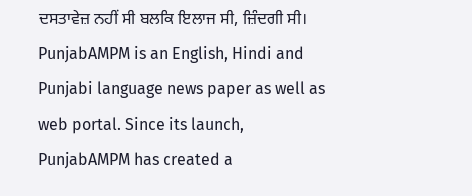ਦਸਤਾਵੇਜ਼ ਨਹੀਂ ਸੀ ਬਲਕਿ ਇਲਾਜ ਸੀ, ਜ਼ਿੰਦਗੀ ਸੀ।
PunjabAMPM is an English, Hindi and Punjabi language news paper as well as web portal. Since its launch, PunjabAMPM has created a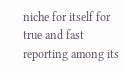niche for itself for true and fast reporting among its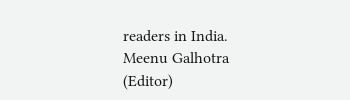readers in India.
Meenu Galhotra (Editor)